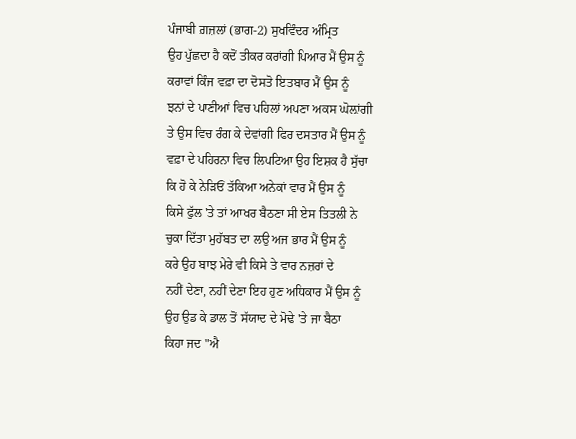ਪੰਜਾਬੀ ਗ਼ਜ਼ਲਾਂ (ਭਾਗ-2) ਸੁਖਵਿੰਦਰ ਅੰਮ੍ਰਿਤ
ਉਹ ਪੁੱਛਦਾ ਹੈ ਕਦੋਂ ਤੀਕਰ ਕਰਾਂਗੀ ਪਿਆਰ ਮੈਂ ਉਸ ਨੂੰ
ਕਰਾਵਾਂ ਕਿੰਜ ਵਫ਼ਾ ਦਾ ਦੋਸਤੋ ਇਤਬਾਰ ਮੈਂ ਉਸ ਨੂੰ
ਝਨਾਂ ਦੇ ਪਾਣੀਆਂ ਵਿਚ ਪਹਿਲਾਂ ਅਪਣਾ ਅਕਸ ਘੋਲ਼ਾਂਗੀ
ਤੇ ਉਸ ਵਿਚ ਰੰਗ ਕੇ ਦੇਵਾਂਗੀ ਫਿਰ ਦਸਤਾਰ ਮੈਂ ਉਸ ਨੂੰ
ਵਫ਼ਾ ਦੇ ਪਹਿਰਨਾ ਵਿਚ ਲਿਪਟਿਆ ਉਹ ਇਸ਼ਕ ਹੈ ਸੁੱਚਾ
ਕਿ ਹੋ ਕੇ ਨੇੜਿਓਂ ਤੱਕਿਆ ਅਨੇਕਾਂ ਵਾਰ ਮੈਂ ਉਸ ਨੂੰ
ਕਿਸੇ ਫੁੱਲ 'ਤੇ ਤਾਂ ਆਖਰ ਬੈਠਣਾ ਸੀ ਏਸ ਤਿਤਲੀ ਨੇ
ਚੁਕਾ ਦਿੱਤਾ ਮੁਹੱਬਤ ਦਾ ਲਉ ਅਜ ਭਾਰ ਮੈਂ ਉਸ ਨੂੰ
ਕਰੇ ਉਹ ਬਾਝ ਮੇਰੇ ਵੀ ਕਿਸੇ ਤੇ ਵਾਰ ਨਜ਼ਰਾਂ ਦੇ
ਨਹੀਂ ਦੇਣਾ, ਨਹੀਂ ਦੇਣਾ ਇਹ ਹੁਣ ਅਧਿਕਾਰ ਮੈਂ ਉਸ ਨੂੰ
ਉਹ ਉਡ ਕੇ ਡਾਲ ਤੋਂ ਸੱਯਾਦ ਦੇ ਮੋਢੇ 'ਤੇ ਜਾ ਬੈਠਾ
ਕਿਹਾ ਜਦ "ਐ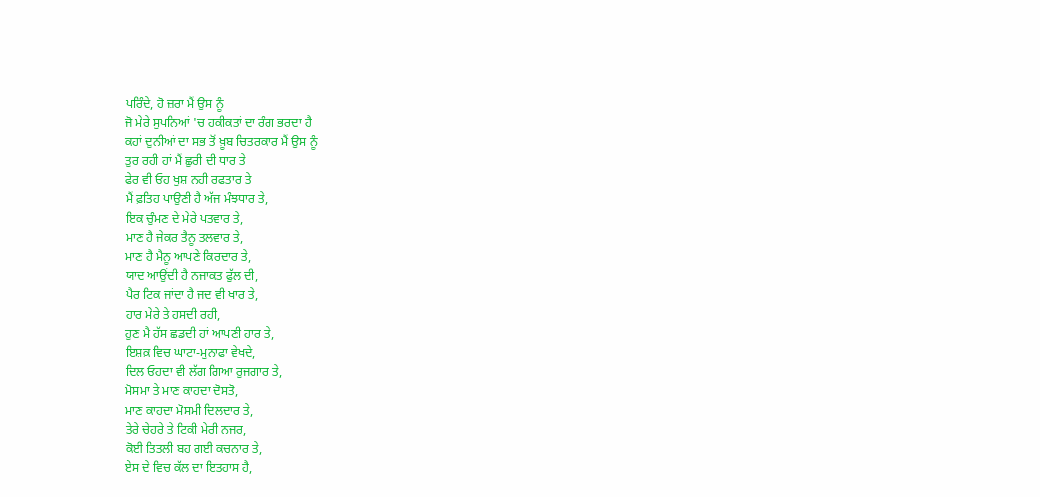ਪਰਿੰਦੇ, ਹੋ ਜ਼ਰਾ ਮੈਂ ਉਸ ਨੂੰ
ਜੋ ਮੇਰੇ ਸੁਪਨਿਆਂ 'ਚ ਹਕੀਕਤਾਂ ਦਾ ਰੰਗ ਭਰਦਾ ਹੈ
ਕਹਾਂ ਦੁਨੀਆਂ ਦਾ ਸਭ ਤੋਂ ਖ਼ੂਬ ਚਿਤਰਕਾਰ ਮੈਂ ਉਸ ਨੂੰ
ਤੁਰ ਰਹੀ ਹਾਂ ਮੈਂ ਛੁਰੀ ਦੀ ਧਾਰ ਤੇ
ਫੇਰ ਵੀ ਓਹ ਖੁਸ਼ ਨਹੀ ਰਫਤਾਰ ਤੇ
ਮੈਂ ਫ਼ਤਿਹ ਪਾਉਣੀ ਹੈ ਅੱਜ ਮੰਝਧਾਰ ਤੇ,
ਇਕ ਚੁੰਮਣ ਦੇ ਮੇਰੇ ਪਤਵਾਰ ਤੇ,
ਮਾਣ ਹੈ ਜੇਕਰ ਤੈਨੂ ਤਲਵਾਰ ਤੇ,
ਮਾਣ ਹੈ ਮੈਨੂ ਆਪਣੇ ਕਿਰਦਾਰ ਤੇ,
ਯਾਦ ਆਉਂਦੀ ਹੈ ਨਜਾਕਤ ਫੁੱਲ ਦੀ,
ਪੈਰ ਟਿਕ ਜਾਂਦਾ ਹੈ ਜਦ ਵੀ ਖਾਰ ਤੇ,
ਹਾਰ ਮੇਰੇ ਤੇ ਹਸਦੀ ਰਹੀ,
ਹੁਣ ਮੈ ਹੱਸ ਛਡਦੀ ਹਾਂ ਆਪਣੀ ਹਾਰ ਤੇ,
ਇਸ਼ਕ਼ ਵਿਚ ਘਾਟਾ-ਮੁਨਾਫਾ ਵੇਖਦੇ,
ਦਿਲ ਓਹਦਾ ਵੀ ਲੱਗ ਗਿਆ ਰੁਜਗਾਰ ਤੇ,
ਮੋਸਮਾ ਤੇ ਮਾਣ ਕਾਹਦਾ ਦੋਸਤੋ,
ਮਾਣ ਕਾਹਦਾ ਮੋਸਮੀ ਦਿਲਦਾਰ ਤੇ,
ਤੇਰੇ ਚੇਹਰੇ ਤੇ ਟਿਕੀ ਮੇਰੀ ਨਜਰ,
ਕੋਈ ਤਿਤਲੀ ਬਹ ਗਈ ਕਚਨਾਰ ਤੇ,
ਏਸ ਦੇ ਵਿਚ ਕੱਲ ਦਾ ਇਤਹਾਸ ਹੈ,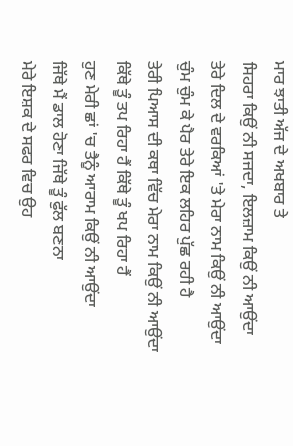ਮਾਰ ਝਾਤੀ ਅੱਜ ਦੇ ਅਖਬਾਰ ਤੇ
ਸਿਹਰਾ ਕਿਉਂ ਨੀ ਸਜਦਾ, ਇਲਜ਼ਾਮ ਕਿਉਂ ਨੀ ਆਉਂਦਾ
ਤੇਰੇ ਦਿਲ ਦੇ ਵਰਕਿਆਂ 'ਤੇ ਮੇਰਾ ਨਾਮ ਕਿਉਂ ਨੀ ਆਉਂਦਾ
ਚੁੰਮ ਚੁੰਮ ਕੇ ਪੈਰ ਤੇਰੇ ਇਕ ਲਹਿਰ ਪੁੱਛ ਰਹੀ ਹੈ
ਤੇਰੀ ਪਿਆਸ ਦੀ ਕਥਾ ਵਿੱਚ ਮੇਰਾ ਨਾਮ ਕਿਉਂ ਨੀ ਆਉਂਦਾ
ਕਿੱਥੇ ਤੂੰ ਤਪ ਰਿਹਾ ਹੈਂ ਕਿੱਥੇ ਤੂੰ ਖਪ ਰਿਹਾ ਹੈਂ
ਹੁਣ ਮੇਰੀ ਛਾਂ 'ਚ ਤੈਨੂੰ ਆਰਾਮ ਕਿਉਂ ਨੀ ਆਉਂਦਾ
ਜਿੱਥੇ ਮੈਂ ਡਾਲ ਹੋਣਾ ਜਿੱਥੇ ਤੂੰ ਫੁੱਲ ਬਣਨਾ
ਮੇਰੇ ਇਸ਼ਕ ਦੇ ਸਫਰ ਵਿਚ ਉਹ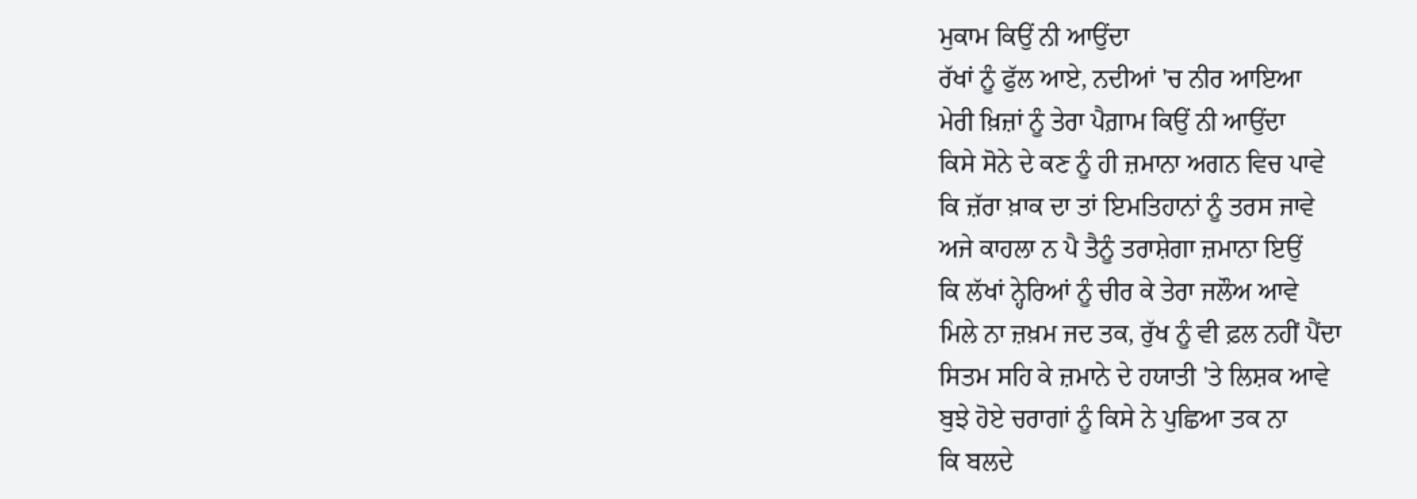ਮੁਕਾਮ ਕਿਉਂ ਨੀ ਆਉਂਦਾ
ਰੱਖਾਂ ਨੂੰ ਫੁੱਲ ਆਏ, ਨਦੀਆਂ 'ਚ ਨੀਰ ਆਇਆ
ਮੇਰੀ ਖ਼ਿਜ਼ਾਂ ਨੂੰ ਤੇਰਾ ਪੈਗ਼ਾਮ ਕਿਉਂ ਨੀ ਆਉਂਦਾ
ਕਿਸੇ ਸੋਨੇ ਦੇ ਕਣ ਨੂੰ ਹੀ ਜ਼ਮਾਨਾ ਅਗਨ ਵਿਚ ਪਾਵੇ
ਕਿ ਜ਼ੱਰਾ ਖ਼ਾਕ ਦਾ ਤਾਂ ਇਮਤਿਹਾਨਾਂ ਨੂੰ ਤਰਸ ਜਾਵੇ
ਅਜੇ ਕਾਹਲਾ ਨ ਪੈ ਤੈਨੂੰ ਤਰਾਸ਼ੇਗਾ ਜ਼ਮਾਨਾ ਇਉਂ
ਕਿ ਲੱਖਾਂ ਨ੍ਹੇਰਿਆਂ ਨੂੰ ਚੀਰ ਕੇ ਤੇਰਾ ਜਲੌਅ ਆਵੇ
ਮਿਲੇ ਨਾ ਜ਼ਖ਼ਮ ਜਦ ਤਕ, ਰੁੱਖ ਨੂੰ ਵੀ ਫ਼ਲ ਨਹੀਂ ਪੈਂਦਾ
ਸਿਤਮ ਸਹਿ ਕੇ ਜ਼ਮਾਨੇ ਦੇ ਹਯਾਤੀ 'ਤੇ ਲਿਸ਼ਕ ਆਵੇ
ਬੁਝੇ ਹੋਏ ਚਰਾਗਾਂ ਨੂੰ ਕਿਸੇ ਨੇ ਪੁਛਿਆ ਤਕ ਨਾ
ਕਿ ਬਲਦੇ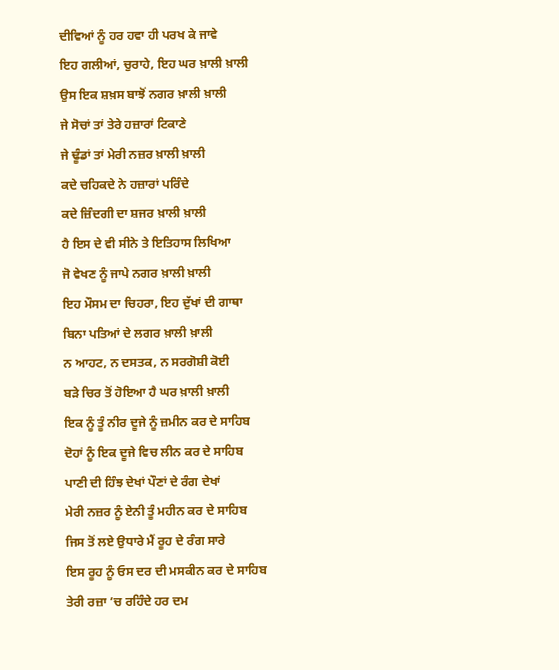ਦੀਵਿਆਂ ਨੂੰ ਹਰ ਹਵਾ ਹੀ ਪਰਖ ਕੇ ਜਾਵੇ
ਇਹ ਗਲੀਆਂ, ਚੁਰਾਹੇ, ਇਹ ਘਰ ਖ਼ਾਲੀ ਖ਼ਾਲੀ
ਉਸ ਇਕ ਸ਼ਖ਼ਸ ਬਾਝੋਂ ਨਗਰ ਖ਼ਾਲੀ ਖ਼ਾਲੀ
ਜੇ ਸੋਚਾਂ ਤਾਂ ਤੇਰੇ ਹਜ਼ਾਰਾਂ ਟਿਕਾਣੇ
ਜੇ ਢੂੰਡਾਂ ਤਾਂ ਮੇਰੀ ਨਜ਼ਰ ਖ਼ਾਲੀ ਖ਼ਾਲੀ
ਕਦੇ ਚਹਿਕਦੇ ਨੇ ਹਜ਼ਾਰਾਂ ਪਰਿੰਦੇ
ਕਦੇ ਜ਼ਿੰਦਗੀ ਦਾ ਸ਼ਜਰ ਖ਼ਾਲੀ ਖ਼ਾਲੀ
ਹੈ ਇਸ ਦੇ ਵੀ ਸੀਨੇ ਤੇ ਇਤਿਹਾਸ ਲਿਖਿਆ
ਜੋ ਵੇਖਣ ਨੂੰ ਜਾਪੇ ਨਗਰ ਖ਼ਾਲੀ ਖ਼ਾਲੀ
ਇਹ ਮੌਸਮ ਦਾ ਚਿਹਰਾ, ਇਹ ਦੁੱਖਾਂ ਦੀ ਗਾਥਾ
ਬਿਨਾ ਪਤਿਆਂ ਦੇ ਲਗਰ ਖ਼ਾਲੀ ਖ਼ਾਲੀ
ਨ ਆਹਟ, ਨ ਦਸਤਕ, ਨ ਸਰਗੋਸ਼ੀ ਕੋਈ
ਬੜੇ ਚਿਰ ਤੋਂ ਹੋਇਆ ਹੈ ਘਰ ਖ਼ਾਲੀ ਖ਼ਾਲੀ
ਇਕ ਨੂੰ ਤੂੰ ਨੀਰ ਦੂਜੇ ਨੂੰ ਜ਼ਮੀਨ ਕਰ ਦੇ ਸਾਹਿਬ
ਦੋਹਾਂ ਨੂੰ ਇਕ ਦੂਜੇ ਵਿਚ ਲੀਨ ਕਰ ਦੇ ਸਾਹਿਬ
ਪਾਣੀ ਦੀ ਹਿੰਝ ਦੇਖਾਂ ਪੌਣਾਂ ਦੇ ਰੰਗ ਦੇਖਾਂ
ਮੇਰੀ ਨਜ਼ਰ ਨੂੰ ਏਨੀ ਤੂੰ ਮਹੀਨ ਕਰ ਦੇ ਸਾਹਿਬ
ਜਿਸ ਤੋਂ ਲਏ ਉਧਾਰੇ ਮੈਂ ਰੂਹ ਦੇ ਰੰਗ ਸਾਰੇ
ਇਸ ਰੂਹ ਨੂੰ ਓਸ ਦਰ ਦੀ ਮਸਕੀਨ ਕਰ ਦੇ ਸਾਹਿਬ
ਤੇਰੀ ਰਜ਼ਾ ’ਚ ਰਹਿੰਦੇ ਹਰ ਦਮ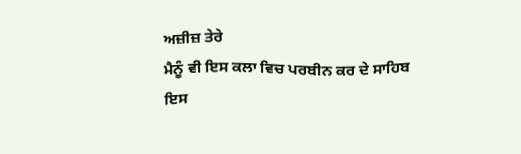ਅਜ਼ੀਜ਼ ਤੇਰੇ
ਮੈਨੂੰ ਵੀ ਇਸ ਕਲਾ ਵਿਚ ਪਰਬੀਨ ਕਰ ਦੇ ਸਾਹਿਬ
ਇਸ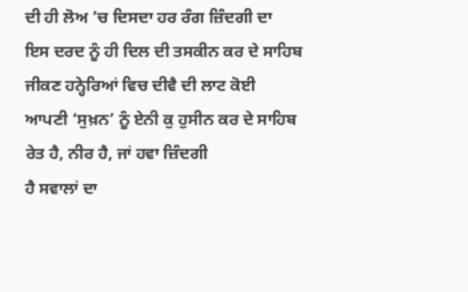ਦੀ ਹੀ ਲੋਅ ’ਚ ਦਿਸਦਾ ਹਰ ਰੰਗ ਜ਼ਿੰਦਗੀ ਦਾ
ਇਸ ਦਰਦ ਨੂੰ ਹੀ ਦਿਲ ਦੀ ਤਸਕੀਨ ਕਰ ਦੇ ਸਾਹਿਬ
ਜੀਕਣ ਹਨ੍ਹੇਰਿਆਂ ਵਿਚ ਦੀਵੈ ਦੀ ਲਾਟ ਕੋਈ
ਆਪਣੀ ‘ਸੁਖ਼ਨ’ ਨੂੰ ਏਨੀ ਕੁ ਹੁਸੀਨ ਕਰ ਦੇ ਸਾਹਿਬ
ਰੇਤ ਹੈ, ਨੀਰ ਹੈ, ਜਾਂ ਹਵਾ ਜ਼ਿੰਦਗੀ
ਹੈ ਸਵਾਲਾਂ ਦਾ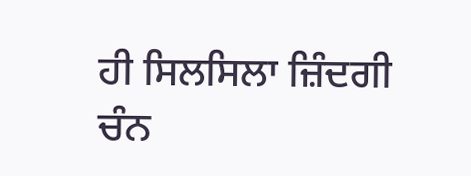ਹੀ ਸਿਲਸਿਲਾ ਜ਼ਿੰਦਗੀ
ਚੰਨ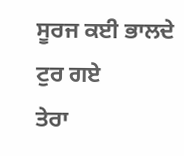ਸੂਰਜ ਕਈ ਭਾਲਦੇ ਟੁਰ ਗਏ
ਤੇਰਾ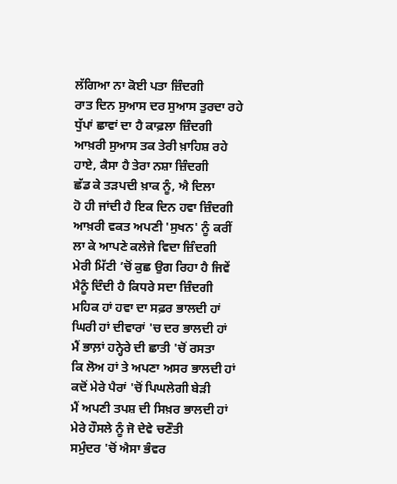ਲੱਗਿਆ ਨਾ ਕੋਈ ਪਤਾ ਜ਼ਿੰਦਗੀ
ਰਾਤ ਦਿਨ ਸੁਆਸ ਦਰ ਸੁਆਸ ਤੁਰਦਾ ਰਹੇ
ਧੁੱਪਾਂ ਛਾਵਾਂ ਦਾ ਹੈ ਕਾਫ਼ਲਾ ਜ਼ਿੰਦਗੀ
ਆਖ਼ਰੀ ਸੁਆਸ ਤਕ ਤੇਰੀ ਖ਼ਾਹਿਸ਼ ਰਹੇ
ਹਾਏ, ਕੈਸਾ ਹੈ ਤੇਰਾ ਨਸ਼ਾ ਜ਼ਿੰਦਗੀ
ਛੱਡ ਕੇ ਤੜਪਦੀ ਖ਼ਾਕ ਨੂੰ, ਐ ਦਿਲਾ
ਹੋ ਹੀ ਜਾਂਦੀ ਹੈ ਇਕ ਦਿਨ ਹਵਾ ਜ਼ਿੰਦਗੀ
ਆਖ਼ਰੀ ਵਕਤ ਅਪਣੀ 'ਸੁਖਨ' ਨੂੰ ਕਰੀਂ
ਲਾ ਕੇ ਆਪਣੇ ਕਲੇਜੇ ਵਿਦਾ ਜ਼ਿੰਦਗੀ
ਮੇਰੀ ਮਿੱਟੀ ’ਚੋਂ ਕੁਛ ਉਗ ਰਿਹਾ ਹੈ ਜਿਵੇਂ
ਮੈਨੂੰ ਦਿੰਦੀ ਹੈ ਕਿਧਰੇ ਸਦਾ ਜ਼ਿੰਦਗੀ
ਮਹਿਕ ਹਾਂ ਹਵਾ ਦਾ ਸਫ਼ਰ ਭਾਲਦੀ ਹਾਂ
ਘਿਰੀ ਹਾਂ ਦੀਵਾਰਾਂ 'ਚ ਦਰ ਭਾਲਦੀ ਹਾਂ
ਮੈਂ ਭਾਲ਼ਾਂ ਹਨ੍ਹੇਰੇ ਦੀ ਛਾਤੀ 'ਚੋਂ ਰਸਤਾ
ਕਿ ਲੋਅ ਹਾਂ ਤੇ ਅਪਣਾ ਅਸਰ ਭਾਲਦੀ ਹਾਂ
ਕਦੋਂ ਮੇਰੇ ਪੈਰਾਂ 'ਚੋਂ ਪਿਘਲੇਗੀ ਬੇੜੀ
ਮੈਂ ਅਪਣੀ ਤਪਸ਼ ਦੀ ਸਿਖ਼ਰ ਭਾਲਦੀ ਹਾਂ
ਮੇਰੇ ਹੌਸਲੇ ਨੂੰ ਜੋ ਦੇਵੇ ਚਣੌਤੀ
ਸਮੁੰਦਰ 'ਚੋਂ ਐਸਾ ਭੰਵਰ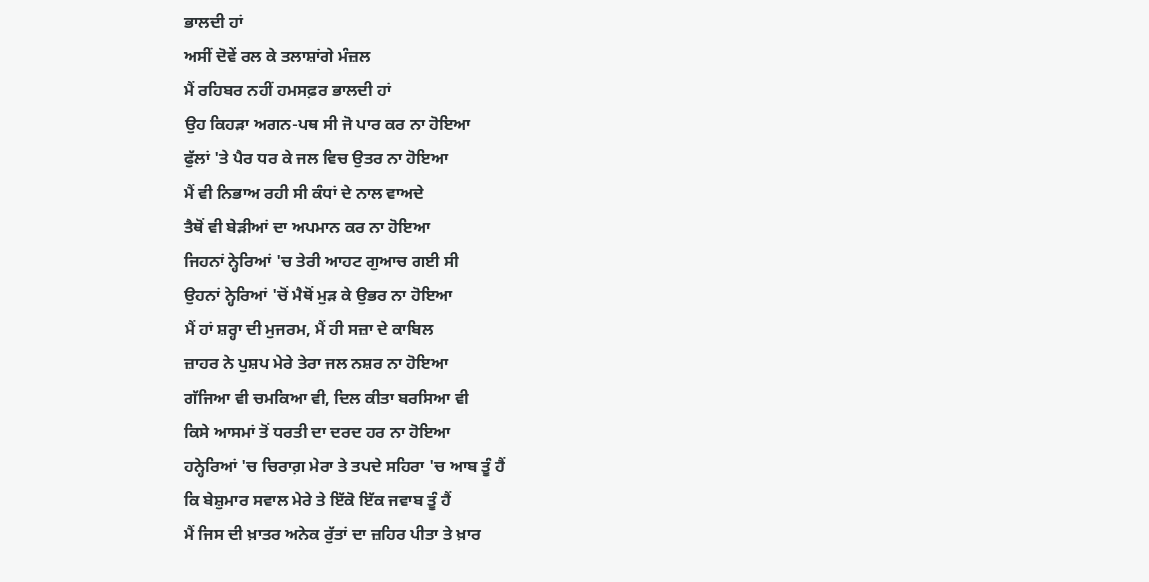ਭਾਲਦੀ ਹਾਂ
ਅਸੀਂ ਦੋਵੇਂ ਰਲ ਕੇ ਤਲਾਸ਼ਾਂਗੇ ਮੰਜ਼ਲ
ਮੈਂ ਰਹਿਬਰ ਨਹੀਂ ਹਮਸਫ਼ਰ ਭਾਲਦੀ ਹਾਂ
ਉਹ ਕਿਹੜਾ ਅਗਨ-ਪਥ ਸੀ ਜੋ ਪਾਰ ਕਰ ਨਾ ਹੋਇਆ
ਫੁੱਲਾਂ 'ਤੇ ਪੈਰ ਧਰ ਕੇ ਜਲ ਵਿਚ ਉਤਰ ਨਾ ਹੋਇਆ
ਮੈਂ ਵੀ ਨਿਭਾਅ ਰਹੀ ਸੀ ਕੰਧਾਂ ਦੇ ਨਾਲ ਵਾਅਦੇ
ਤੈਥੋਂ ਵੀ ਬੇੜੀਆਂ ਦਾ ਅਪਮਾਨ ਕਰ ਨਾ ਹੋਇਆ
ਜਿਹਨਾਂ ਨ੍ਹੇਰਿਆਂ 'ਚ ਤੇਰੀ ਆਹਟ ਗੁਆਚ ਗਈ ਸੀ
ਉਹਨਾਂ ਨ੍ਹੇਰਿਆਂ 'ਚੋਂ ਮੈਥੋਂ ਮੁੜ ਕੇ ਉਭਰ ਨਾ ਹੋਇਆ
ਮੈਂ ਹਾਂ ਸ਼ਰ੍ਹਾ ਦੀ ਮੁਜਰਮ, ਮੈਂ ਹੀ ਸਜ਼ਾ ਦੇ ਕਾਬਿਲ
ਜ਼ਾਹਰ ਨੇ ਪੁਸ਼ਪ ਮੇਰੇ ਤੇਰਾ ਜਲ ਨਸ਼ਰ ਨਾ ਹੋਇਆ
ਗੱਜਿਆ ਵੀ ਚਮਕਿਆ ਵੀ, ਦਿਲ ਕੀਤਾ ਬਰਸਿਆ ਵੀ
ਕਿਸੇ ਆਸਮਾਂ ਤੋਂ ਧਰਤੀ ਦਾ ਦਰਦ ਹਰ ਨਾ ਹੋਇਆ
ਹਨ੍ਹੇਰਿਆਂ 'ਚ ਚਿਰਾਗ਼ ਮੇਰਾ ਤੇ ਤਪਦੇ ਸਹਿਰਾ 'ਚ ਆਬ ਤੂੰ ਹੈਂ
ਕਿ ਬੇਸ਼ੁਮਾਰ ਸਵਾਲ ਮੇਰੇ ਤੇ ਇੱਕੋ ਇੱਕ ਜਵਾਬ ਤੂੰ ਹੈਂ
ਮੈਂ ਜਿਸ ਦੀ ਖ਼ਾਤਰ ਅਨੇਕ ਰੁੱਤਾਂ ਦਾ ਜ਼ਹਿਰ ਪੀਤਾ ਤੇ ਖ਼ਾਰ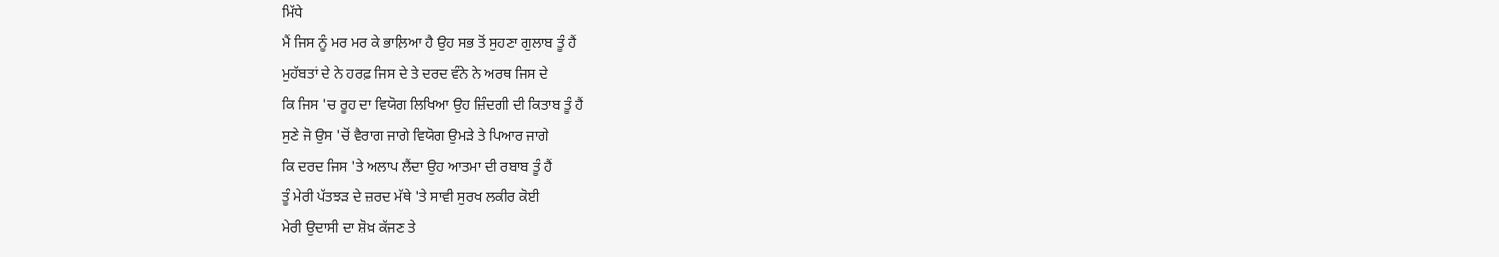ਮਿੱਧੇ
ਮੈਂ ਜਿਸ ਨੂੰ ਮਰ ਮਰ ਕੇ ਭਾਲ਼ਿਆ ਹੈ ਉਹ ਸਭ ਤੋਂ ਸੁਹਣਾ ਗੁਲਾਬ ਤੂੰ ਹੈਂ
ਮੁਹੱਬਤਾਂ ਦੇ ਨੇ ਹਰਫ਼ ਜਿਸ ਦੇ ਤੇ ਦਰਦ ਵੰਨੇ ਨੇ ਅਰਥ ਜਿਸ ਦੇ
ਕਿ ਜਿਸ 'ਚ ਰੂਹ ਦਾ ਵਿਯੋਗ ਲਿਖਿਆ ਉਹ ਜ਼ਿੰਦਗੀ ਦੀ ਕਿਤਾਬ ਤੂੰ ਹੈਂ
ਸੁਣੇ ਜੋ ਉਸ 'ਚੋਂ ਵੈਰਾਗ ਜਾਗੇ ਵਿਯੋਗ ਉਮੜੇ ਤੇ ਪਿਆਰ ਜਾਗੇ
ਕਿ ਦਰਦ ਜਿਸ 'ਤੇ ਅਲਾਪ ਲੈਂਦਾ ਉਹ ਆਤਮਾ ਦੀ ਰਬਾਬ ਤੂੰ ਹੈਂ
ਤੂੰ ਮੇਰੀ ਪੱਤਝੜ ਦੇ ਜ਼ਰਦ ਮੱਥੇ 'ਤੇ ਸਾਵੀ ਸੁਰਖ ਲਕੀਰ ਕੋਈ
ਮੇਰੀ ਉਦਾਸੀ ਦਾ ਸ਼ੋਖ਼ ਕੱਜਣ ਤੇ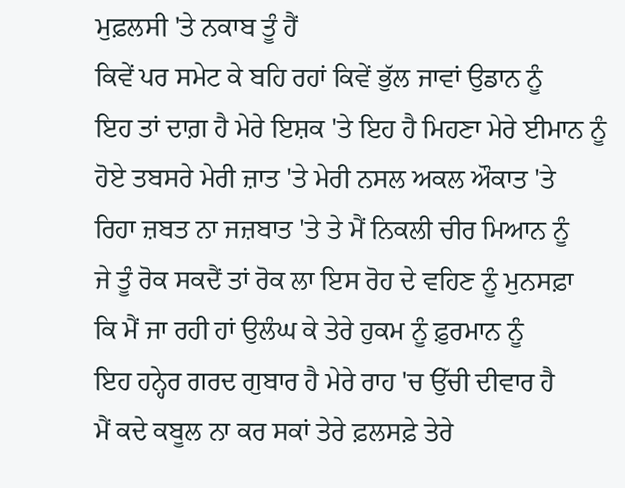ਮੁਫ਼ਲਸੀ 'ਤੇ ਨਕਾਬ ਤੂੰ ਹੈਂ
ਕਿਵੇਂ ਪਰ ਸਮੇਟ ਕੇ ਬਹਿ ਰਹਾਂ ਕਿਵੇਂ ਭੁੱਲ ਜਾਵਾਂ ਉਡਾਨ ਨੂੰ
ਇਹ ਤਾਂ ਦਾਗ਼ ਹੈ ਮੇਰੇ ਇਸ਼ਕ 'ਤੇ ਇਹ ਹੈ ਮਿਹਣਾ ਮੇਰੇ ਈਮਾਨ ਨੂੰ
ਹੋਏ ਤਬਸਰੇ ਮੇਰੀ ਜ਼ਾਤ 'ਤੇ ਮੇਰੀ ਨਸਲ ਅਕਲ ਔਕਾਤ 'ਤੇ
ਰਿਹਾ ਜ਼ਬਤ ਨਾ ਜਜ਼ਬਾਤ 'ਤੇ ਤੇ ਮੈਂ ਨਿਕਲੀ ਚੀਰ ਮਿਆਨ ਨੂੰ
ਜੇ ਤੂੰ ਰੋਕ ਸਕਦੈਂ ਤਾਂ ਰੋਕ ਲਾ ਇਸ ਰੋਹ ਦੇ ਵਹਿਣ ਨੂੰ ਮੁਨਸਫ਼ਾ
ਕਿ ਮੈਂ ਜਾ ਰਹੀ ਹਾਂ ਉਲੰਘ ਕੇ ਤੇਰੇ ਹੁਕਮ ਨੂੰ ਫ਼ੁਰਮਾਨ ਨੂੰ
ਇਹ ਹਨ੍ਹੇਰ ਗਰਦ ਗੁਬਾਰ ਹੈ ਮੇਰੇ ਰਾਹ 'ਚ ਉੱਚੀ ਦੀਵਾਰ ਹੈ
ਮੈਂ ਕਦੇ ਕਬੂਲ ਨਾ ਕਰ ਸਕਾਂ ਤੇਰੇ ਫ਼ਲਸਫ਼ੇ ਤੇਰੇ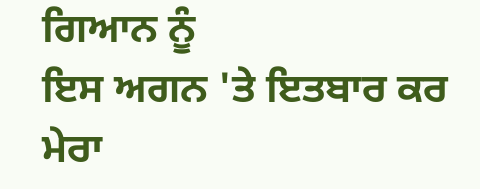ਗਿਆਨ ਨੂੰ
ਇਸ ਅਗਨ 'ਤੇ ਇਤਬਾਰ ਕਰ ਮੇਰਾ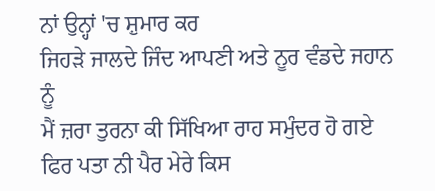ਨਾਂ ਉਨ੍ਹਾਂ 'ਚ ਸ਼ੁਮਾਰ ਕਰ
ਜਿਹੜੇ ਜਾਲਦੇ ਜਿੰਦ ਆਪਣੀ ਅਤੇ ਨੂਰ ਵੰਡਦੇ ਜਹਾਨ ਨੂੰ
ਮੈਂ ਜ਼ਰਾ ਤੁਰਨਾ ਕੀ ਸਿੱਖਿਆ ਰਾਹ ਸਮੁੰਦਰ ਹੋ ਗਏ
ਫਿਰ ਪਤਾ ਨੀ ਪੈਰ ਮੇਰੇ ਕਿਸ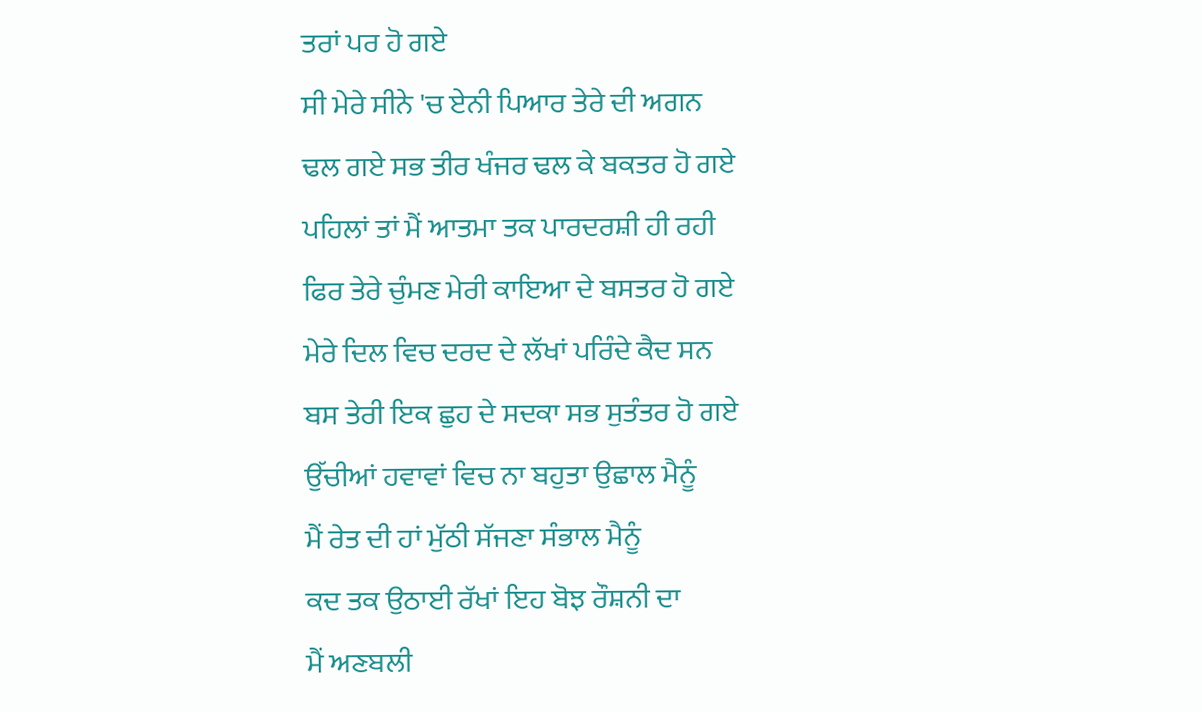ਤਰਾਂ ਪਰ ਹੋ ਗਏ
ਸੀ ਮੇਰੇ ਸੀਨੇ 'ਚ ਏਨੀ ਪਿਆਰ ਤੇਰੇ ਦੀ ਅਗਨ
ਢਲ ਗਏ ਸਭ ਤੀਰ ਖੰਜਰ ਢਲ ਕੇ ਬਕਤਰ ਹੋ ਗਏ
ਪਹਿਲਾਂ ਤਾਂ ਮੈਂ ਆਤਮਾ ਤਕ ਪਾਰਦਰਸ਼ੀ ਹੀ ਰਹੀ
ਫਿਰ ਤੇਰੇ ਚੁੰਮਣ ਮੇਰੀ ਕਾਇਆ ਦੇ ਬਸਤਰ ਹੋ ਗਏ
ਮੇਰੇ ਦਿਲ ਵਿਚ ਦਰਦ ਦੇ ਲੱਖਾਂ ਪਰਿੰਦੇ ਕੈਦ ਸਨ
ਬਸ ਤੇਰੀ ਇਕ ਛੁਹ ਦੇ ਸਦਕਾ ਸਭ ਸੁਤੰਤਰ ਹੋ ਗਏ
ਉੱਚੀਆਂ ਹਵਾਵਾਂ ਵਿਚ ਨਾ ਬਹੁਤਾ ਉਛਾਲ ਮੈਨੂੰ
ਮੈਂ ਰੇਤ ਦੀ ਹਾਂ ਮੁੱਠੀ ਸੱਜਣਾ ਸੰਭਾਲ ਮੈਨੂੰ
ਕਦ ਤਕ ਉਠਾਈ ਰੱਖਾਂ ਇਹ ਬੋਝ ਰੌਸ਼ਨੀ ਦਾ
ਮੈਂ ਅਣਬਲੀ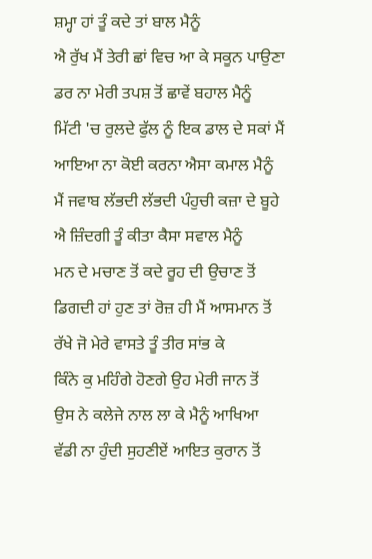ਸ਼ਮ੍ਹਾ ਹਾਂ ਤੂੰ ਕਦੇ ਤਾਂ ਬਾਲ ਮੈਨੂੰ
ਐ ਰੁੱਖ ਮੈਂ ਤੇਰੀ ਛਾਂ ਵਿਚ ਆ ਕੇ ਸਕੂਨ ਪਾਉਣਾ
ਡਰ ਨਾ ਮੇਰੀ ਤਪਸ਼ ਤੋਂ ਛਾਵੇਂ ਬਹਾਲ ਮੈਨੂੰ
ਮਿੱਟੀ 'ਚ ਰੁਲਦੇ ਫੁੱਲ ਨੂੰ ਇਕ ਡਾਲ ਦੇ ਸਕਾਂ ਮੈਂ
ਆਇਆ ਨਾ ਕੋਈ ਕਰਨਾ ਐਸਾ ਕਮਾਲ ਮੈਨੂੰ
ਮੈਂ ਜਵਾਬ ਲੱਭਦੀ ਲੱਭਦੀ ਪੰਹੁਚੀ ਕਜ਼ਾ ਦੇ ਬੂਹੇ
ਐ ਜ਼ਿੰਦਗੀ ਤੂੰ ਕੀਤਾ ਕੈਸਾ ਸਵਾਲ ਮੈਨੂੰ
ਮਨ ਦੇ ਮਚਾਣ ਤੋਂ ਕਦੇ ਰੂਹ ਦੀ ਉਚਾਣ ਤੋਂ
ਡਿਗਦੀ ਹਾਂ ਹੁਣ ਤਾਂ ਰੋਜ਼ ਹੀ ਮੈਂ ਆਸਮਾਨ ਤੋਂ
ਰੱਖੇ ਜੋ ਮੇਰੇ ਵਾਸਤੇ ਤੂੰ ਤੀਰ ਸਾਂਭ ਕੇ
ਕਿੰਨੇ ਕੁ ਮਹਿੰਗੇ ਹੋਣਗੇ ਉਹ ਮੇਰੀ ਜਾਨ ਤੋਂ
ਉਸ ਨੇ ਕਲੇਜੇ ਨਾਲ ਲਾ ਕੇ ਮੈਨੂੰ ਆਖਿਆ
ਵੱਡੀ ਨਾ ਹੁੰਦੀ ਸੁਹਣੀਏਂ ਆਇਤ ਕੁਰਾਨ ਤੋਂ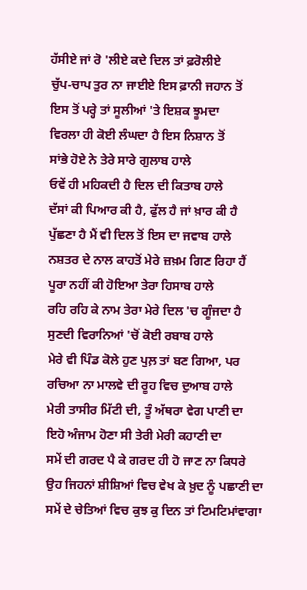ਹੱਸੀਏ ਜਾਂ ਰੋ 'ਲੀਏ ਕਦੇ ਦਿਲ ਤਾਂ ਫ਼ਰੋਲੀਏ
ਚੁੱਪ-ਚਾਪ ਤੁਰ ਨਾ ਜਾਈਏ ਇਸ ਫ਼ਾਨੀ ਜਹਾਨ ਤੋਂ
ਇਸ ਤੋਂ ਪਰ੍ਹੇ ਤਾਂ ਸੂਲੀਆਂ 'ਤੇ ਇਸ਼ਕ ਝੂਮਦਾ
ਵਿਰਲਾ ਹੀ ਕੋਈ ਲੰਘਦਾ ਹੈ ਇਸ ਨਿਸ਼ਾਨ ਤੋਂ
ਸਾਂਭੇ ਹੋਏ ਨੇ ਤੇਰੇ ਸਾਰੇ ਗੁਲਾਬ ਹਾਲੇ
ਓਵੇਂ ਹੀ ਮਹਿਕਦੀ ਹੈ ਦਿਲ ਦੀ ਕਿਤਾਬ ਹਾਲੇ
ਦੱਸਾਂ ਕੀ ਪਿਆਰ ਕੀ ਹੈ, ਫੁੱਲ ਹੈ ਜਾਂ ਖ਼ਾਰ ਕੀ ਹੈ
ਪੁੱਛਣਾ ਹੈ ਮੈਂ ਵੀ ਦਿਲ ਤੋਂ ਇਸ ਦਾ ਜਵਾਬ ਹਾਲੇ
ਨਸ਼ਤਰ ਦੇ ਨਾਲ ਕਾਹਤੋਂ ਮੇਰੇ ਜ਼ਖ਼ਮ ਗਿਣ ਰਿਹਾ ਹੈਂ
ਪੂਰਾ ਨਹੀਂ ਕੀ ਹੋਇਆ ਤੇਰਾ ਹਿਸਾਬ ਹਾਲੇ
ਰਹਿ ਰਹਿ ਕੇ ਨਾਮ ਤੇਰਾ ਮੇਰੇ ਦਿਲ 'ਚ ਗੂੰਜਦਾ ਹੈ
ਸੁਣਦੀ ਵਿਰਾਨਿਆਂ 'ਚੋਂ ਕੋਈ ਰਬਾਬ ਹਾਲੇ
ਮੇਰੇ ਵੀ ਪਿੰਡ ਕੋਲੇ ਹੁਣ ਪੁਲ਼ ਤਾਂ ਬਣ ਗਿਆ, ਪਰ
ਰਚਿਆ ਨਾ ਮਾਲਵੇ ਦੀ ਰੂਹ ਵਿਚ ਦੁਆਬ ਹਾਲੇ
ਮੇਰੀ ਤਾਸੀਰ ਮਿੱਟੀ ਦੀ, ਤੂੰ ਅੱਥਰਾ ਵੇਗ ਪਾਣੀ ਦਾ
ਇਹੋ ਅੰਜਾਮ ਹੋਣਾ ਸੀ ਤੇਰੀ ਮੇਰੀ ਕਹਾਣੀ ਦਾ
ਸਮੇਂ ਦੀ ਗਰਦ ਪੈ ਕੇ ਗਰਦ ਹੀ ਹੋ ਜਾਣ ਨਾ ਕਿਧਰੇ
ਉਹ ਜਿਹਨਾਂ ਸ਼ੀਸ਼ਿਆਂ ਵਿਚ ਵੇਖ ਕੇ ਖ਼ੁਦ ਨੂੰ ਪਛਾਣੀ ਦਾ
ਸਮੇਂ ਦੇ ਚੇਤਿਆਂ ਵਿਚ ਕੁਝ ਕੁ ਦਿਨ ਤਾਂ ਟਿਮਟਿਮਾਂਵਾਗਾ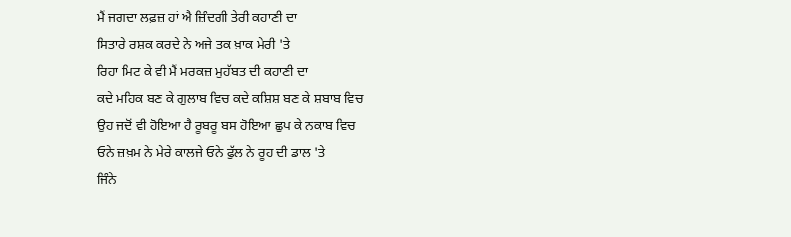ਮੈਂ ਜਗਦਾ ਲਫ਼ਜ਼ ਹਾਂ ਐ ਜ਼ਿੰਦਗੀ ਤੇਰੀ ਕਹਾਣੀ ਦਾ
ਸਿਤਾਰੇ ਰਸ਼ਕ ਕਰਦੇ ਨੇ ਅਜੇ ਤਕ ਖ਼ਾਕ ਮੇਰੀ 'ਤੇ
ਰਿਹਾ ਮਿਟ ਕੇ ਵੀ ਮੈਂ ਮਰਕਜ਼ ਮੁਹੱਬਤ ਦੀ ਕਹਾਣੀ ਦਾ
ਕਦੇ ਮਹਿਕ ਬਣ ਕੇ ਗੁਲਾਬ ਵਿਚ ਕਦੇ ਕਸ਼ਿਸ਼ ਬਣ ਕੇ ਸ਼ਬਾਬ ਵਿਚ
ਉਹ ਜਦੋਂ ਵੀ ਹੋਇਆ ਹੈ ਰੂਬਰੂ ਬਸ ਹੋਇਆ ਛੁਪ ਕੇ ਨਕਾਬ ਵਿਚ
ਓਨੇ ਜ਼ਖ਼ਮ ਨੇ ਮੇਰੇ ਕਾਲਜੇ ਓਨੇ ਫੁੱਲ ਨੇ ਰੂਹ ਦੀ ਡਾਲ 'ਤੇ
ਜਿੰਨੇ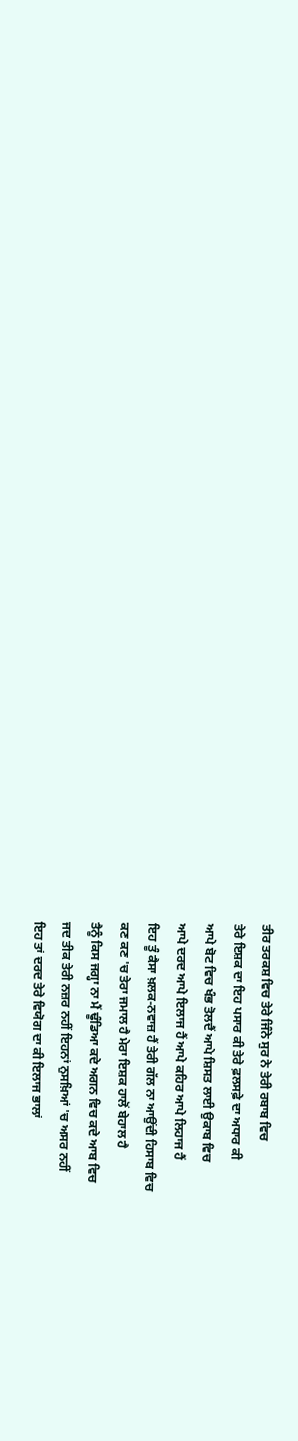ਤੀਰ ਤਰਕਸ਼ ਵਿਚ ਤੇਰੇ ਜਿੰਨੇ ਸੁਰ ਨੇ ਤੇਰੀ ਰਬਾਬ ਵਿਚ
ਤੇਰੇ ਇਸ਼ਕ ਦਾ ਇਹ ਪਸਾਰ ਕੀ ਤੇਰੇ ਫ਼ਲਸਫ਼ੇ ਦਾ ਅਧਾਰ ਕੀ
ਆਪੇ ਬੋਟ ਵਿਚ ਖੰਭ ਤੋਲਦੈਂ ਆਪੇ ਸ਼ਿਸਤ ਲਾਈ ਉਕਾਬ ਵਿਚ
ਆਪੇ ਦਰਦ ਆਪੇ ਇਲਾਜ ਹੈਂ ਆਪੇ ਕਹਿਰ ਆਪੇ ਲਿਹਾਜ ਹੈਂ
ਇਹ ਤੂੰ ਕੈਸਾ ਖ਼ਲਕ-ਨਵਾਜ਼ ਹੈਂ ਤੇਰੀ ਗੱਲ ਨਾ ਆਉਂਦੀ ਹਿਸਾਬ ਵਿਚ
ਕਣ ਕਣ 'ਚ ਤੇਰਾ ਜਮਾਲ ਹੈ ਮੇਰਾ ਇਸ਼ਕ ਹਾਲੋਂ ਬੇਹਾਲ ਹੈ
ਤੈਨੂੰ ਕਿਸ ਜਗ੍ਹਾ ਨਾ ਮੈਂ ਢੂੰਡਿਆ ਕਦੇ ਅਗਨ ਵਿਚ ਕਦੇ ਆਬ ਵਿਚ
ਜਦ ਤੀਕ ਤੇਰੀ ਨਜ਼ਰ ਨਹੀਂ ਇਹਨਾਂ ਨੁਸਖ਼ਿਆਂ 'ਚ ਅਸਰ ਨਹੀਂ
ਇਹ ਤਾਂ ਦਰਦ ਤੇਰੇ ਵਿਯੋਗ ਦਾ ਕੀ ਇਲਾਜ ਭਾਲਾਂ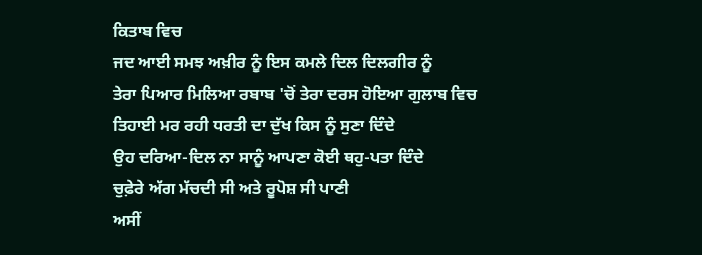ਕਿਤਾਬ ਵਿਚ
ਜਦ ਆਈ ਸਮਝ ਅਖ਼ੀਰ ਨੂੰ ਇਸ ਕਮਲੇ ਦਿਲ ਦਿਲਗੀਰ ਨੂੰ
ਤੇਰਾ ਪਿਆਰ ਮਿਲਿਆ ਰਬਾਬ 'ਚੋਂ ਤੇਰਾ ਦਰਸ ਹੋਇਆ ਗੁਲਾਬ ਵਿਚ
ਤਿਹਾਈ ਮਰ ਰਹੀ ਧਰਤੀ ਦਾ ਦੁੱਖ ਕਿਸ ਨੂੰ ਸੁਣਾ ਦਿੰਦੇ
ਉਹ ਦਰਿਆ-ਦਿਲ ਨਾ ਸਾਨੂੰ ਆਪਣਾ ਕੋਈ ਥਹੁ-ਪਤਾ ਦਿੰਦੇ
ਚੁਫ਼ੇਰੇ ਅੱਗ ਮੱਚਦੀ ਸੀ ਅਤੇ ਰੂਪੋਸ਼ ਸੀ ਪਾਣੀ
ਅਸੀਂ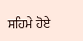ਸਹਿਮੇ ਹੋਏ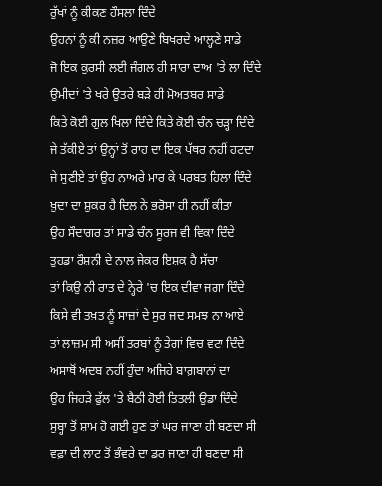ਰੁੱਖਾਂ ਨੂੰ ਕੀਕਣ ਹੌਸਲਾ ਦਿੰਦੇ
ਉਹਨਾਂ ਨੂੰ ਕੀ ਨਜ਼ਰ ਆਉਣੇ ਬਿਖਰਦੇ ਆਲ੍ਹਣੇ ਸਾਡੇ
ਜੋ ਇਕ ਕੁਰਸੀ ਲਈ ਜੰਗਲ ਹੀ ਸਾਰਾ ਦਾਅ 'ਤੇ ਲਾ ਦਿੰਦੇ
ਉਮੀਦਾਂ 'ਤੇ ਖਰੇ ਉਤਰੇ ਬੜੇ ਹੀ ਮੋਅਤਬਰ ਸਾਡੇ
ਕਿਤੇ ਕੋਈ ਗੁਲ ਖਿਲਾ ਦਿੰਦੇ ਕਿਤੇ ਕੋਈ ਚੰਨ ਚੜ੍ਹਾ ਦਿੰਦੇ
ਜੇ ਤੱਕੀਏ ਤਾਂ ਉਨ੍ਹਾਂ ਤੋਂ ਰਾਹ ਦਾ ਇਕ ਪੱਥਰ ਨਹੀਂ ਹਟਦਾ
ਜੇ ਸੁਣੀਏ ਤਾਂ ਉਹ ਨਾਅਰੇ ਮਾਰ ਕੇ ਪਰਬਤ ਹਿਲਾ ਦਿੰਦੇ
ਖ਼ੁਦਾ ਦਾ ਸ਼ੁਕਰ ਹੈ ਦਿਲ ਨੇ ਭਰੋਸਾ ਹੀ ਨਹੀਂ ਕੀਤਾ
ਉਹ ਸੌਦਾਗਰ ਤਾਂ ਸਾਡੇ ਚੰਨ ਸੂਰਜ ਵੀ ਵਿਕਾ ਦਿੰਦੇ
ਤੁਹਡਾ ਰੌਸ਼ਨੀ ਦੇ ਨਾਲ ਜੇਕਰ ਇਸ਼ਕ ਹੈ ਸੱਚਾ
ਤਾਂ ਕਿਉ ਨੀ ਰਾਤ ਦੇ ਨ੍ਹੇਰੇ 'ਚ ਇਕ ਦੀਵਾ ਜਗਾ ਦਿੰਦੇ
ਕਿਸੇ ਵੀ ਤਖ਼ਤ ਨੂੰ ਸਾਜ਼ਾਂ ਦੇ ਸੁਰ ਜਦ ਸਮਝ ਨਾ ਆਏ
ਤਾਂ ਲਾਜ਼ਮ ਸੀ ਅਸੀਂ ਤਰਬਾਂ ਨੂੰ ਤੇਗਾਂ ਵਿਚ ਵਟਾ ਦਿੰਦੇ
ਅਸਾਥੋਂ ਅਦਬ ਨਹੀਂ ਹੁੰਦਾ ਅਜਿਹੇ ਬਾਗ਼ਬਾਨਾਂ ਦਾ
ਉਹ ਜਿਹੜੇ ਫੁੱਲ 'ਤੇ ਬੈਠੀ ਹੋਈ ਤਿਤਲੀ ਉਡਾ ਦਿੰਦੇ
ਸੁਬ੍ਹਾ ਤੋਂ ਸ਼ਾਮ ਹੋ ਗਈ ਹੁਣ ਤਾਂ ਘਰ ਜਾਣਾ ਹੀ ਬਣਦਾ ਸੀ
ਵਫ਼ਾ ਦੀ ਲਾਟ ਤੋਂ ਭੰਵਰੇ ਦਾ ਡਰ ਜਾਣਾ ਹੀ ਬਣਦਾ ਸੀ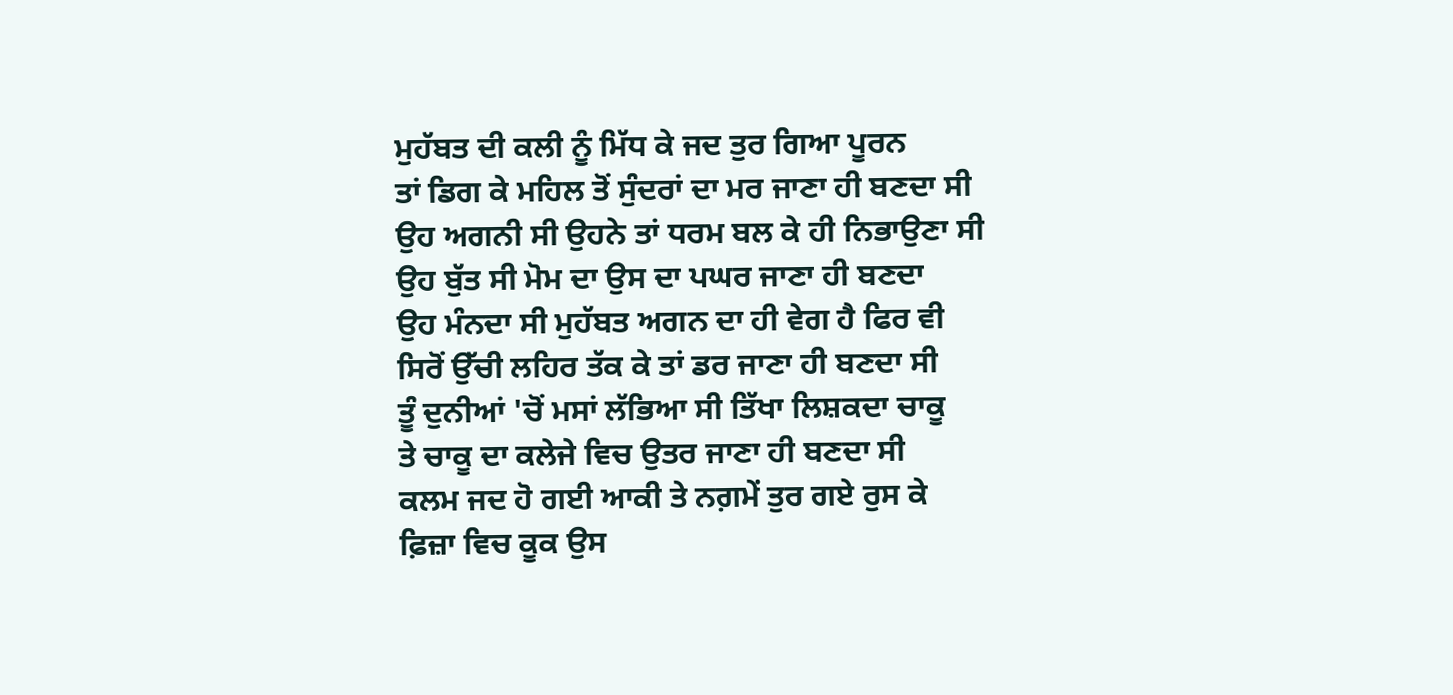ਮੁਹੱਬਤ ਦੀ ਕਲੀ ਨੂੰ ਮਿੱਧ ਕੇ ਜਦ ਤੁਰ ਗਿਆ ਪੂਰਨ
ਤਾਂ ਡਿਗ ਕੇ ਮਹਿਲ ਤੋਂ ਸੁੰਦਰਾਂ ਦਾ ਮਰ ਜਾਣਾ ਹੀ ਬਣਦਾ ਸੀ
ਉਹ ਅਗਨੀ ਸੀ ਉਹਨੇ ਤਾਂ ਧਰਮ ਬਲ ਕੇ ਹੀ ਨਿਭਾਉਣਾ ਸੀ
ਉਹ ਬੁੱਤ ਸੀ ਮੋਮ ਦਾ ਉਸ ਦਾ ਪਘਰ ਜਾਣਾ ਹੀ ਬਣਦਾ
ਉਹ ਮੰਨਦਾ ਸੀ ਮੁਹੱਬਤ ਅਗਨ ਦਾ ਹੀ ਵੇਗ ਹੈ ਫਿਰ ਵੀ
ਸਿਰੋਂ ਉੱਚੀ ਲਹਿਰ ਤੱਕ ਕੇ ਤਾਂ ਡਰ ਜਾਣਾ ਹੀ ਬਣਦਾ ਸੀ
ਤੂੰ ਦੁਨੀਆਂ 'ਚੋਂ ਮਸਾਂ ਲੱਭਿਆ ਸੀ ਤਿੱਖਾ ਲਿਸ਼ਕਦਾ ਚਾਕੂ
ਤੇ ਚਾਕੂ ਦਾ ਕਲੇਜੇ ਵਿਚ ਉਤਰ ਜਾਣਾ ਹੀ ਬਣਦਾ ਸੀ
ਕਲਮ ਜਦ ਹੋ ਗਈ ਆਕੀ ਤੇ ਨਗ਼ਮੇਂ ਤੁਰ ਗਏ ਰੁਸ ਕੇ
ਫ਼ਿਜ਼ਾ ਵਿਚ ਕੂਕ ਉਸ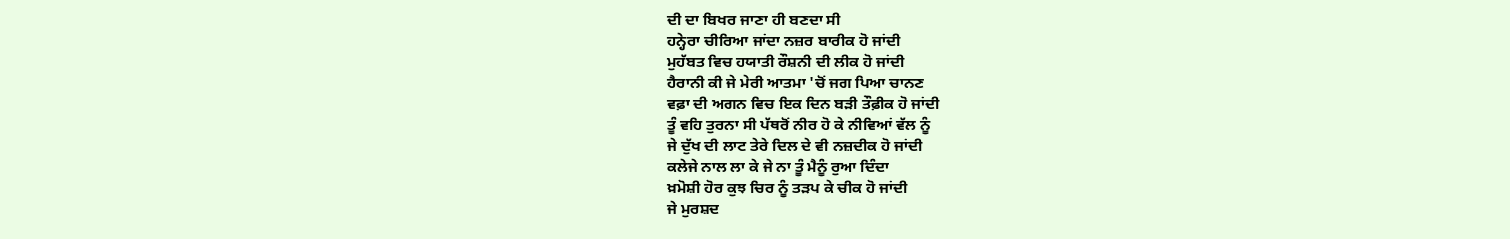ਦੀ ਦਾ ਬਿਖਰ ਜਾਣਾ ਹੀ ਬਣਦਾ ਸੀ
ਹਨ੍ਹੇਰਾ ਚੀਰਿਆ ਜਾਂਦਾ ਨਜ਼ਰ ਬਾਰੀਕ ਹੋ ਜਾਂਦੀ
ਮੁਹੱਬਤ ਵਿਚ ਹਯਾਤੀ ਰੌਸ਼ਨੀ ਦੀ ਲੀਕ ਹੋ ਜਾਂਦੀ
ਹੈਰਾਨੀ ਕੀ ਜੇ ਮੇਰੀ ਆਤਮਾ 'ਚੋਂ ਜਗ ਪਿਆ ਚਾਨਣ
ਵਫ਼ਾ ਦੀ ਅਗਨ ਵਿਚ ਇਕ ਦਿਨ ਬੜੀ ਤੌਫ਼ੀਕ ਹੋ ਜਾਂਦੀ
ਤੂੰ ਵਹਿ ਤੁਰਨਾ ਸੀ ਪੱਥਰੋਂ ਨੀਰ ਹੋ ਕੇ ਨੀਵਿਆਂ ਵੱਲ ਨੂੰ
ਜੇ ਦੁੱਖ ਦੀ ਲਾਟ ਤੇਰੇ ਦਿਲ ਦੇ ਵੀ ਨਜ਼ਦੀਕ ਹੋ ਜਾਂਦੀ
ਕਲੇਜੇ ਨਾਲ ਲਾ ਕੇ ਜੇ ਨਾ ਤੂੰ ਮੈਨੂੰ ਰੁਆ ਦਿੰਦਾ
ਖ਼ਮੋਸ਼ੀ ਹੋਰ ਕੁਝ ਚਿਰ ਨੂੰ ਤੜਪ ਕੇ ਚੀਕ ਹੋ ਜਾਂਦੀ
ਜੇ ਮੁਰਸ਼ਦ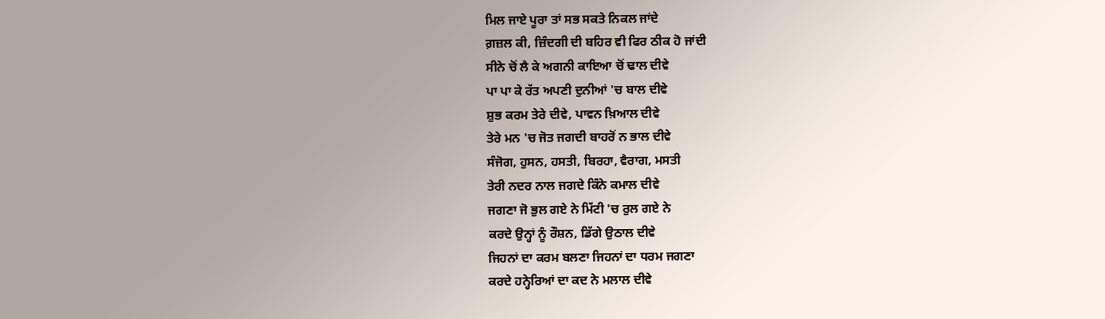ਮਿਲ ਜਾਏ ਪੂਰਾ ਤਾਂ ਸਭ ਸਕਤੇ ਨਿਕਲ ਜਾਂਦੇ
ਗ਼ਜ਼ਲ ਕੀ, ਜ਼ਿੰਦਗੀ ਦੀ ਬਹਿਰ ਵੀ ਫਿਰ ਠੀਕ ਹੋ ਜਾਂਦੀ
ਸੀਨੇ ਚੋਂ ਲੈ ਕੇ ਅਗਨੀ ਕਾਇਆ ਚੋਂ ਢਾਲ ਦੀਵੇ
ਪਾ ਪਾ ਕੇ ਰੱਤ ਅਪਣੀ ਦੁਨੀਆਂ 'ਚ ਬਾਲ ਦੀਵੇ
ਸ਼ੁਭ ਕਰਮ ਤੇਰੇ ਦੀਵੇ, ਪਾਵਨ ਖ਼ਿਆਲ ਦੀਵੇ
ਤੇਰੇ ਮਨ 'ਚ ਜੋਤ ਜਗਦੀ ਬਾਹਰੋਂ ਨ ਭਾਲ ਦੀਵੇ
ਸੰਜੋਗ, ਹੁਸਨ, ਹਸਤੀ, ਬਿਰਹਾ, ਵੈਰਾਗ, ਮਸਤੀ
ਤੇਰੀ ਨਦਰ ਨਾਲ ਜਗਦੇ ਕਿੰਨੇ ਕਮਾਲ ਦੀਵੇ
ਜਗਣਾ ਜੋ ਭੁਲ ਗਏ ਨੇ ਮਿੱਟੀ 'ਚ ਰੁਲ ਗਏ ਨੇ
ਕਰਦੇ ਉਨ੍ਹਾਂ ਨੂੰ ਰੌਸ਼ਨ, ਡਿੱਗੇ ਉਠਾਲ ਦੀਵੇ
ਜਿਹਨਾਂ ਦਾ ਕਰਮ ਬਲਣਾ ਜਿਹਨਾਂ ਦਾ ਧਰਮ ਜਗਣਾ
ਕਰਦੇ ਹਨ੍ਹੇਰਿਆਂ ਦਾ ਕਦ ਨੇ ਮਲਾਲ ਦੀਵੇ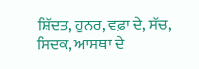ਸ਼ਿੱਦਤ, ਹੁਨਰ, ਵਫ਼ਾ ਦੇ, ਸੱਚ, ਸਿਦਕ, ਆਸਥਾ ਦੇ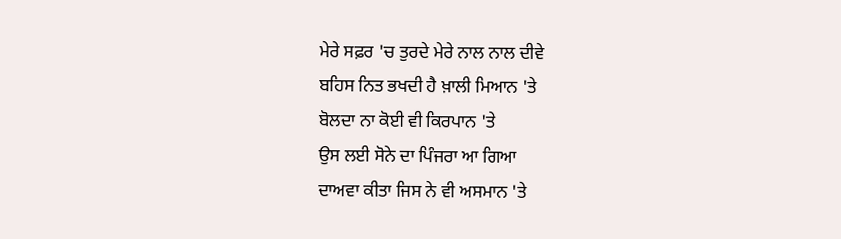ਮੇਰੇ ਸਫ਼ਰ 'ਚ ਤੁਰਦੇ ਮੇਰੇ ਨਾਲ ਨਾਲ ਦੀਵੇ
ਬਹਿਸ ਨਿਤ ਭਖਦੀ ਹੈ ਖ਼ਾਲੀ ਮਿਆਨ 'ਤੇ
ਬੋਲਦਾ ਨਾ ਕੋਈ ਵੀ ਕਿਰਪਾਨ 'ਤੇ
ਉਸ ਲਈ ਸੋਨੇ ਦਾ ਪਿੰਜਰਾ ਆ ਗਿਆ
ਦਾਅਵਾ ਕੀਤਾ ਜਿਸ ਨੇ ਵੀ ਅਸਮਾਨ 'ਤੇ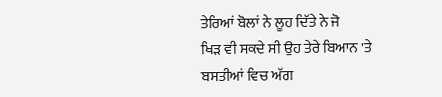ਤੇਰਿਆਂ ਬੋਲਾਂ ਨੇ ਲੂਹ ਦਿੱਤੇ ਨੇ ਜੋ
ਖਿੜ ਵੀ ਸਕਦੇ ਸੀ ਉਹ ਤੇਰੇ ਬਿਆਨ 'ਤੇ
ਬਸਤੀਆਂ ਵਿਚ ਅੱਗ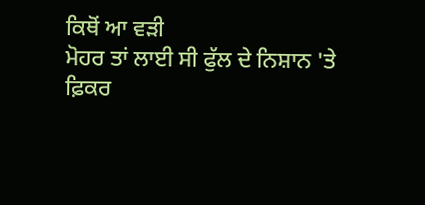ਕਿਥੋਂ ਆ ਵੜੀ
ਮੋਹਰ ਤਾਂ ਲਾਈ ਸੀ ਫੁੱਲ ਦੇ ਨਿਸ਼ਾਨ 'ਤੇ
ਫ਼ਿਕਰ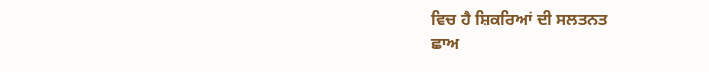ਵਿਚ ਹੈ ਸ਼ਿਕਰਿਆਂ ਦੀ ਸਲਤਨਤ
ਛਾਅ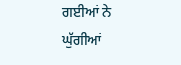ਗਈਆਂ ਨੇ ਘੁੱਗੀਆਂ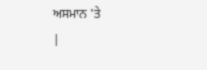ਅਸਮਾਨ 'ਤੇ
|